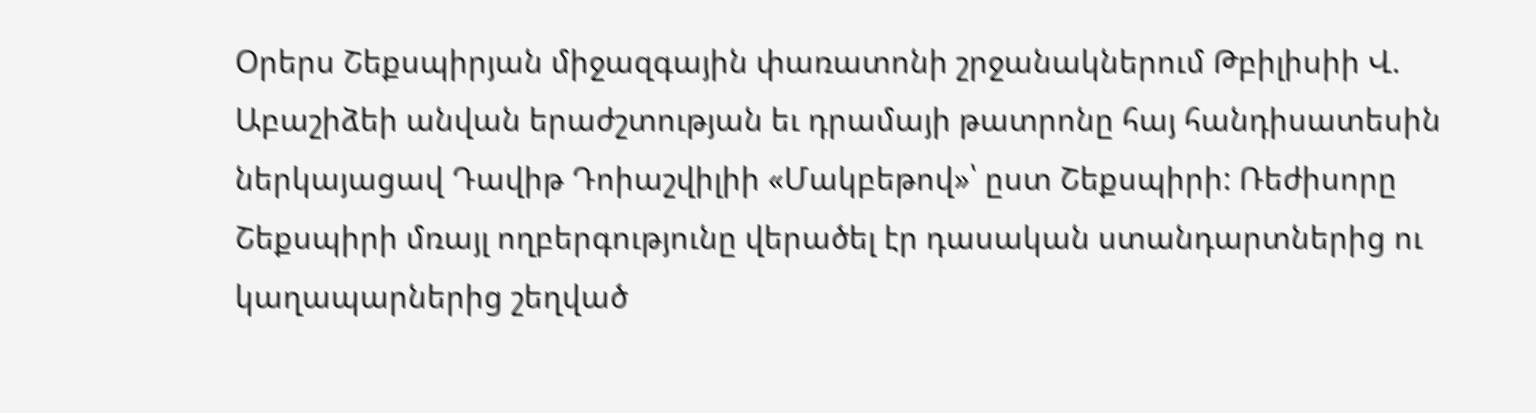Օրերս Շեքսպիրյան միջազգային փառատոնի շրջանակներում Թբիլիսիի Վ. Աբաշիձեի անվան երաժշտության եւ դրամայի թատրոնը հայ հանդիսատեսին ներկայացավ Դավիթ Դոիաշվիլիի «Մակբեթով»՝ ըստ Շեքսպիրի: Ռեժիսորը Շեքսպիրի մռայլ ողբերգությունը վերածել էր դասական ստանդարտներից ու կաղապարներից շեղված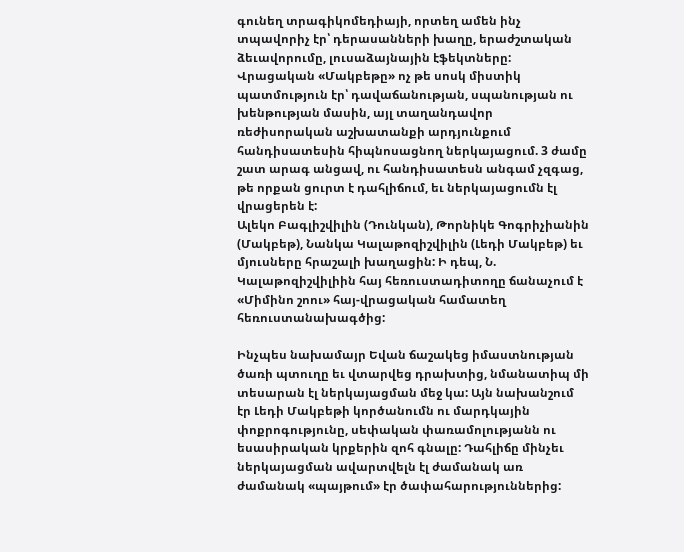գունեղ տրագիկոմեդիայի, որտեղ ամեն ինչ տպավորիչ էր՝ դերասանների խաղը, երաժշտական ձեւավորումը, լուսաձայնային էֆեկտները: Վրացական «Մակբեթը» ոչ թե սոսկ միստիկ պատմություն էր՝ դավաճանության, սպանության ու խենթության մասին, այլ տաղանդավոր ռեժիսորական աշխատանքի արդյունքում հանդիսատեսին հիպնոսացնող ներկայացում. 3 ժամը շատ արագ անցավ, ու հանդիսատեսն անգամ չզգաց, թե որքան ցուրտ է դահլիճում, եւ ներկայացումն էլ վրացերեն է:
Ալեկո Բագլիշվիլին (Դունկան), Թորնիկե Գոգրիչիանին (Մակբեթ), Նանկա Կալաթոզիշվիլին (Լեդի Մակբեթ) եւ մյուսները հրաշալի խաղացին: Ի դեպ, Ն. Կալաթոզիշվիլիին հայ հեռուստադիտողը ճանաչում է «Միմինո շոու» հայ-վրացական համատեղ հեռուստանախագծից:

Ինչպես նախամայր Եվան ճաշակեց իմաստնության ծառի պտուղը եւ վտարվեց դրախտից, նմանատիպ մի տեսարան էլ ներկայացման մեջ կա: Այն նախանշում էր Լեդի Մակբեթի կործանումն ու մարդկային փոքրոգությունը, սեփական փառամոլությանն ու եսասիրական կրքերին զոհ գնալը: Դահլիճը մինչեւ ներկայացման ավարտվելն էլ ժամանակ առ ժամանակ «պայթում» էր ծափահարություններից: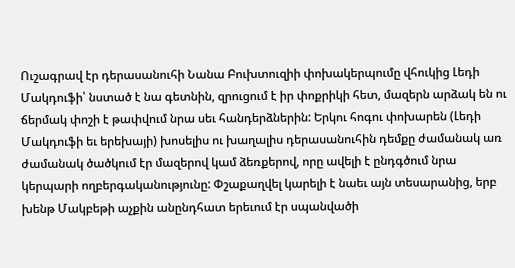Ուշագրավ էր դերասանուհի Նանա Բուխտուզիի փոխակերպումը վհուկից Լեդի Մակդուֆի՝ նստած է նա գետնին, զրուցում է իր փոքրիկի հետ, մազերն արձակ են ու ճերմակ փոշի է թափվում նրա սեւ հանդերձներին: Երկու հոգու փոխարեն (Լեդի Մակդուֆի եւ երեխայի) խոսելիս ու խաղալիս դերասանուհին դեմքը ժամանակ առ ժամանակ ծածկում էր մազերով կամ ձեռքերով, որը ավելի է ընդգծում նրա կերպարի ողբերգականությունը: Փշաքաղվել կարելի է նաեւ այն տեսարանից, երբ խենթ Մակբեթի աչքին անընդհատ երեւում էր սպանվածի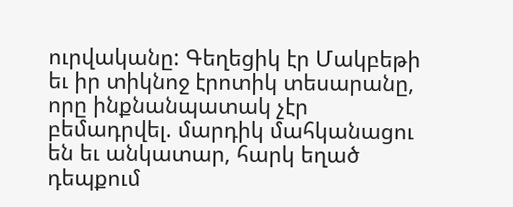ուրվականը: Գեղեցիկ էր Մակբեթի եւ իր տիկնոջ էրոտիկ տեսարանը, որը ինքնանպատակ չէր բեմադրվել. մարդիկ մահկանացու են եւ անկատար, հարկ եղած դեպքում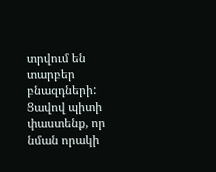տրվում են տարբեր բնազդների:
Ցավով պիտի փաստենք, որ նման որակի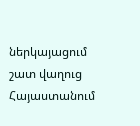ներկայացում շատ վաղուց Հայաստանում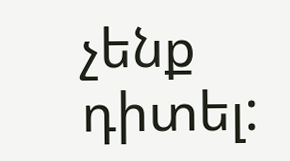չենք դիտել: